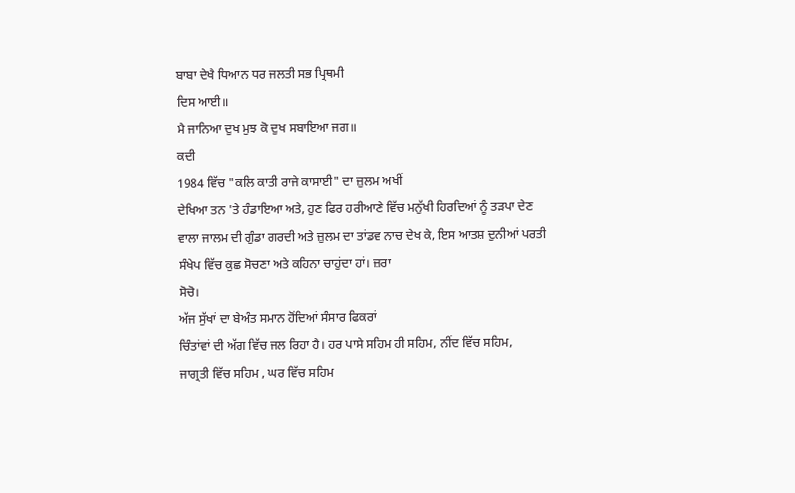ਬਾਬਾ ਦੇਖੈ ਧਿਆਨ ਧਰ ਜਲਤੀ ਸਭ ਪ੍ਰਿਥਮੀ
ਦਿਸ ਆਈ॥
ਮੈ ਜਾਨਿਆ ਦੁਖ ਮੁਝ ਕੋ ਦੁਖ ਸਬਾਇਆ ਜਗ॥
ਕਦੀ
1984 ਵਿੱਚ "ਕਲਿ ਕਾਤੀ ਰਾਜੇ ਕਾਸਾਈ" ਦਾ ਜ਼ੁਲਮ ਅਖੀਂ
ਦੇਖਿਆ ਤਨ 'ਤੇ ਹੰਡਾਇਆ ਅਤੇ, ਹੁਣ ਫਿਰ ਹਰੀਆਣੇ ਵਿੱਚ ਮਨੁੱਖੀ ਹਿਰਦਿਆਂ ਨੂੰ ਤੜਪਾ ਦੇਣ
ਵਾਲਾ ਜਾਲਮ ਦੀ ਗੁੰਡਾ ਗਰਦੀ ਅਤੇ ਜ਼ੁਲਮ ਦਾ ਤਾਂਡਵ ਨਾਚ ਦੇਖ ਕੇ, ਇਸ ਆਤਸ਼ ਦੁਨੀਆਂ ਪਰਤੀ
ਸੰਖੇਪ ਵਿੱਚ ਕੁਛ ਸੋਚਣਾ ਅਤੇ ਕਹਿਨਾ ਚਾਹੁਂਦਾ ਹਾਂ। ਜ਼ਰਾ
ਸੋਚੋ।
ਅੱਜ ਸੁੱਖਾਂ ਦਾ ਬੇਅੰਤ ਸਮਾਨ ਹੋਂਦਿਆਂ ਸੰਸਾਰ ਫਿਕਰਾਂ
ਚਿੰਤਾਂਵਾਂ ਦੀ ਅੱਗ ਵਿੱਚ ਜਲ ਰਿਹਾ ਹੈ। ਹਰ ਪਾਸੇ ਸਹਿਮ ਹੀ ਸਹਿਮ, ਨੀਂਦ ਵਿੱਚ ਸਹਿਮ,
ਜਾਗ੍ਰਤੀ ਵਿੱਚ ਸਹਿਮ , ਘਰ ਵਿੱਚ ਸਹਿਮ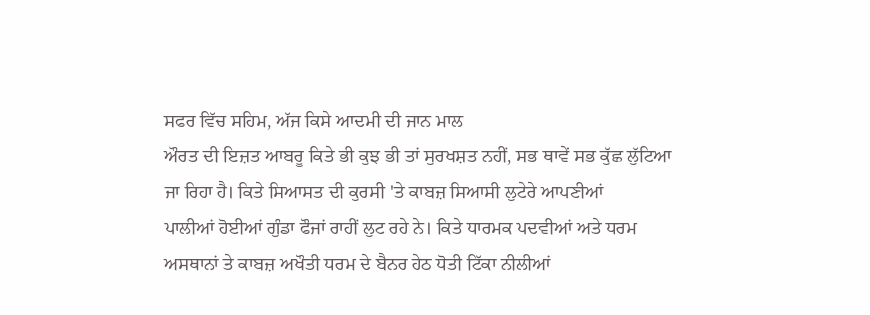ਸਫਰ ਵਿੱਚ ਸਹਿਮ, ਅੱਜ ਕਿਸੇ ਆਦਮੀ ਦੀ ਜਾਨ ਮਾਲ
ਔਰਤ ਦੀ ਇਜ਼ਤ ਆਬਰੂ ਕਿਤੇ ਭੀ ਕੁਝ ਭੀ ਤਾਂ ਸੁਰਖਸ਼ਤ ਨਹੀਂ, ਸਭ ਥਾਵੇਂ ਸਭ ਕੁੱਛ ਲੁੱਟਿਆ
ਜਾ ਰਿਹਾ ਹੈ। ਕਿਤੇ ਸਿਆਸਤ ਦੀ ਕੁਰਸੀ 'ਤੇ ਕਾਬਜ਼ ਸਿਆਸੀ ਲੁਟੇਰੇ ਆਪਣੀਆਂ
ਪਾਲੀਆਂ ਹੋਈਆਂ ਗੁੰਡਾ ਫੌਜਾਂ ਰਾਹੀਂ ਲੁਟ ਰਹੇ ਨੇ। ਕਿਤੇ ਧਾਰਮਕ ਪਦਵੀਆਂ ਅਤੇ ਧਰਮ
ਅਸਥਾਨਾਂ ਤੇ ਕਾਬਜ਼ ਅਖੌਤੀ ਧਰਮ ਦੇ ਬੈਨਰ ਹੇਠ ਧੋਤੀ ਟਿੱਕਾ ਨੀਲੀਆਂ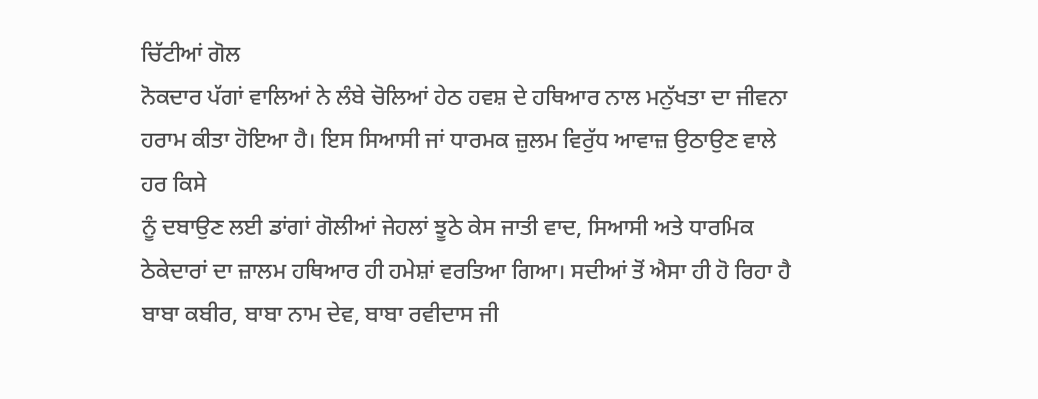ਚਿੱਟੀਆਂ ਗੋਲ
ਨੋਕਦਾਰ ਪੱਗਾਂ ਵਾਲਿਆਂ ਨੇ ਲੰਬੇ ਚੋਲਿਆਂ ਹੇਠ ਹਵਸ਼ ਦੇ ਹਥਿਆਰ ਨਾਲ ਮਨੁੱਖਤਾ ਦਾ ਜੀਵਨਾ
ਹਰਾਮ ਕੀਤਾ ਹੋਇਆ ਹੈ। ਇਸ ਸਿਆਸੀ ਜਾਂ ਧਾਰਮਕ ਜ਼ੁਲਮ ਵਿਰੁੱਧ ਆਵਾਜ਼ ਉਠਾਉਣ ਵਾਲੇ ਹਰ ਕਿਸੇ
ਨੂੰ ਦਬਾਉਣ ਲਈ ਡਾਂਗਾਂ ਗੋਲੀਆਂ ਜੇਹਲਾਂ ਝੂਠੇ ਕੇਸ ਜਾਤੀ ਵਾਦ, ਸਿਆਸੀ ਅਤੇ ਧਾਰਮਿਕ
ਠੇਕੇਦਾਰਾਂ ਦਾ ਜ਼ਾਲਮ ਹਥਿਆਰ ਹੀ ਹਮੇਸ਼ਾਂ ਵਰਤਿਆ ਗਿਆ। ਸਦੀਆਂ ਤੋਂ ਐਸਾ ਹੀ ਹੋ ਰਿਹਾ ਹੈ
ਬਾਬਾ ਕਬੀਰ, ਬਾਬਾ ਨਾਮ ਦੇਵ, ਬਾਬਾ ਰਵੀਦਾਸ ਜੀ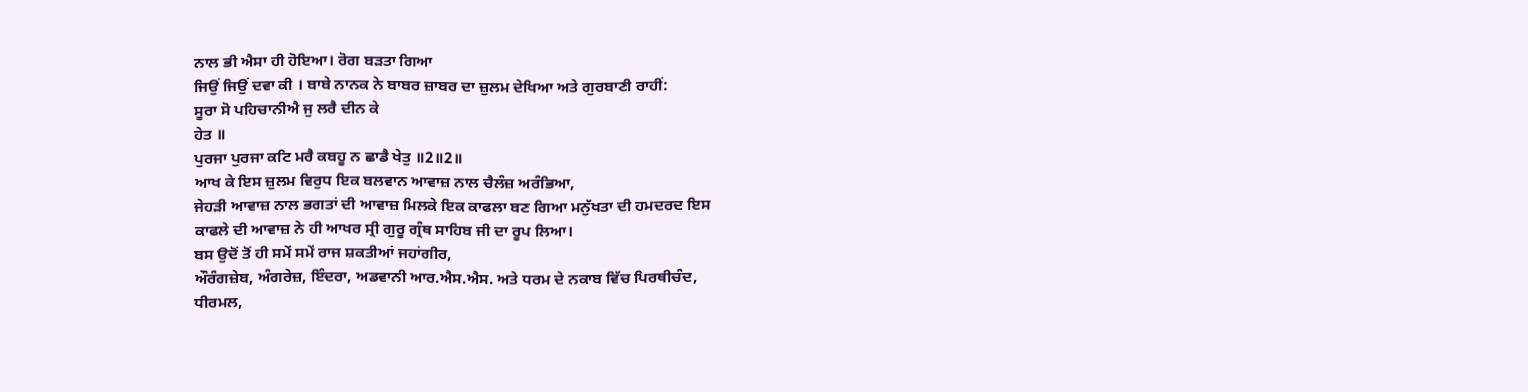ਨਾਲ ਭੀ ਐਸਾ ਹੀ ਹੋਇਆ। ਰੋਗ ਬੜਤਾ ਗਿਆ
ਜਿਉਂ ਜਿਉਂ ਦਵਾ ਕੀ । ਬਾਬੇ ਨਾਨਕ ਨੇ ਬਾਬਰ ਜ਼ਾਬਰ ਦਾ ਜ਼ੁਲਮ ਦੇਖਿਆ ਅਤੇ ਗੁਰਬਾਣੀ ਰਾਹੀਂ:
ਸੂਰਾ ਸੋ ਪਹਿਚਾਨੀਐ ਜੁ ਲਰੈ ਦੀਨ ਕੇ
ਹੇਤ ॥
ਪੁਰਜਾ ਪੁਰਜਾ ਕਟਿ ਮਰੈ ਕਬਹੂ ਨ ਛਾਡੈ ਖੇਤੁ ॥2॥2॥
ਆਖ ਕੇ ਇਸ ਜ਼ੁਲਮ ਵਿਰੁਧ ਇਕ ਬਲਵਾਨ ਆਵਾਜ਼ ਨਾਲ ਚੈਲੰਜ਼ ਅਰੰਭਿਆ,
ਜੇਹੜੀ ਆਵਾਜ਼ ਨਾਲ ਭਗਤਾਂ ਦੀ ਆਵਾਜ਼ ਮਿਲਕੇ ਇਕ ਕਾਫਲਾ ਬਣ ਗਿਆ ਮਨੁੱਖਤਾ ਦੀ ਹਮਦਰਦ ਇਸ
ਕਾਫਲੇ ਦੀ ਆਵਾਜ਼ ਨੇ ਹੀ ਆਖਰ ਸ੍ਰੀ ਗੁਰੂ ਗ੍ਰੰਥ ਸਾਹਿਬ ਜੀ ਦਾ ਰੂਪ ਲਿਆ।
ਬਸ ਉਦੋਂ ਤੋਂ ਹੀ ਸਮੇਂ ਸਮੇਂ ਰਾਜ ਸ਼ਕਤੀਆਂ ਜਹਾਂਗੀਰ,
ਔਰੰਗਜ਼ੇਬ, ਅੰਗਰੇਜ਼, ਇੰਦਰਾ, ਅਡਵਾਨੀ ਆਰ.ਐਸ.ਐਸ. ਅਤੇ ਧਰਮ ਦੇ ਨਕਾਬ ਵਿੱਚ ਪਿਰਥੀਚੰਦ,
ਧੀਰਮਲ,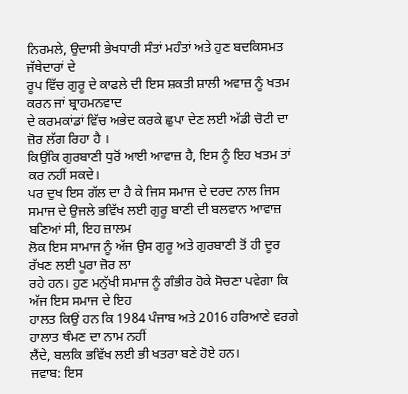ਨਿਰਮਲੇ, ਉਦਾਸੀ ਭੇਖਧਾਰੀ ਸੰਤਾਂ ਮਹੰਤਾਂ ਅਤੇ ਹੁਣ ਬਦਕਿਸਮਤ ਜੱਥੇਦਾਰਾਂ ਦੇ
ਰੂਪ ਵਿੱਚ ਗੁਰੂ ਦੇ ਕਾਫਲੇ ਦੀ ਇਸ ਸ਼ਕਤੀ ਸ਼ਾਲੀ ਅਵਾਜ਼ ਨੂੰ ਖਤਮ ਕਰਨ ਜਾਂ ਬ੍ਰਾਹਮਨਵਾਦ
ਦੇ ਕਰਮਕਾਂਡਾਂ ਵਿੱਚ ਅਭੇਦ ਕਰਕੇ ਛੁਪਾ ਦੇਣ ਲਈ ਅੱਡੀ ਚੋਟੀ ਦਾ ਜ਼ੋਰ ਲੱਗ ਰਿਹਾ ਹੈ ।
ਕਿਉਂਕਿ ਗੁਰਬਾਣੀ ਧੁਰੋਂ ਆਈ ਆਵਾਜ਼ ਹੈ, ਇਸ ਨੂੰ ਇਹ ਖਤਮ ਤਾਂ ਕਰ ਨਹੀਂ ਸਕਦੇ।
ਪਰ ਦੁਖ ਇਸ ਗੱਲ ਦਾ ਹੈ ਕੇ ਜਿਸ ਸਮਾਜ ਦੇ ਦਰਦ ਨਾਲ ਜਿਸ
ਸਮਾਜ ਦੇ ਉਜਲੇ ਭਵਿੱਖ ਲਈ ਗੁਰੂ ਬਾਣੀ ਦੀ ਬਲਵਾਨ ਆਵਾਜ਼ ਬਣਿਆਂ ਸੀ, ਇਹ ਜ਼ਾਲਮ
ਲੋਕ ਇਸ ਸਾਮਾਜ ਨੂੰ ਅੱਜ ਉਸ ਗੁਰੂ ਅਤੇ ਗੁਰਬਾਣੀ ਤੋਂ ਹੀ ਦੂਰ ਰੱਖਣ ਲਈ ਪੂਰਾ ਜ਼ੋਰ ਲਾ
ਰਹੇ ਹਨ। ਹੁਣ ਮਨੁੱਖੀ ਸਮਾਜ ਨੂੰ ਗੰਭੀਰ ਹੋਕੇ ਸੋਚਣਾ ਪਵੇਗਾ ਕਿ ਅੱਜ ਇਸ ਸਮਾਜ ਦੇ ਇਹ
ਹਾਲਤ ਕਿਉਂ ਹਨ ਕਿ 1984 ਪੰਜਾਬ ਅਤੇ 2016 ਹਰਿਆਣੇ ਵਰਗੇ ਹਾਲਾਤ ਥੰਮਣ ਦਾ ਨਾਮ ਨਹੀਂ
ਲੈਂਦੇ, ਬਲਕਿ ਭਵਿੱਖ ਲਈ ਭੀ ਖਤਰਾ ਬਣੇ ਹੋਏ ਹਨ।
ਜਵਾਬ: ਇਸ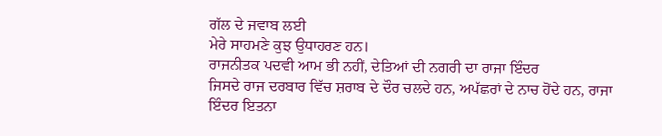ਗੱਲ ਦੇ ਜਵਾਬ ਲਈ
ਮੇਰੇ ਸਾਹਮਣੇ ਕੁਝ ਉਧਾਹਰਣ ਹਨ।
ਰਾਜਨੀਤਕ ਪਦਵੀ ਆਮ ਭੀ ਨਹੀਂ, ਦੇਤਿਆਂ ਦੀ ਨਗਰੀ ਦਾ ਰਾਜਾ ਇੰਦਰ
ਜਿਸਦੇ ਰਾਜ ਦਰਬਾਰ ਵਿੱਚ ਸ਼ਰਾਬ ਦੇ ਦੌਰ ਚਲਦੇ ਹਨ, ਅਪੱਛਰਾਂ ਦੇ ਨਾਚ ਹੋਂਦੇ ਹਨ, ਰਾਜਾ
ਇੰਦਰ ਇਤਨਾ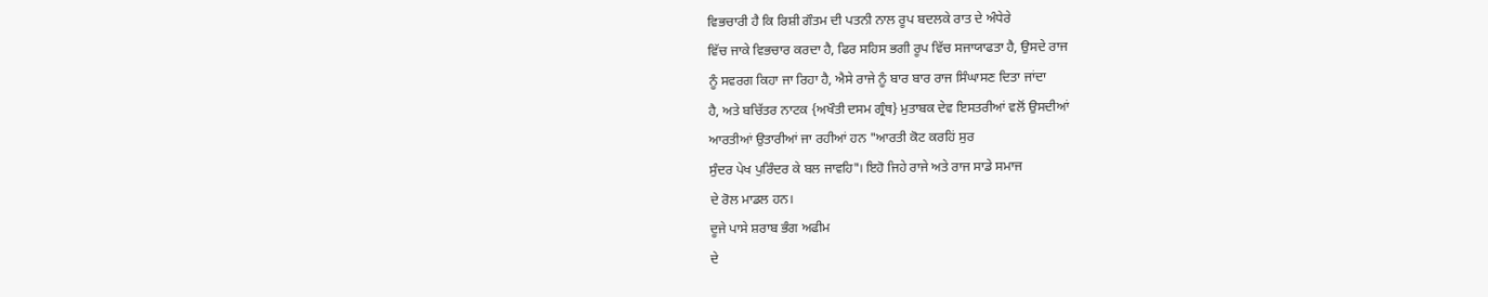ਵਿਭਚਾਰੀ ਹੈ ਕਿ ਰਿਸ਼ੀ ਗੌਤਮ ਦੀ ਪਤਨੀ ਨਾਲ ਰੂਪ ਬਦਲਕੇ ਰਾਤ ਦੇ ਅੰਧੇਰੇ
ਵਿੱਚ ਜਾਕੇ ਵਿਭਚਾਰ ਕਰਦਾ ਹੈ, ਫਿਰ ਸਹਿਸ ਭਗੀ ਰੂਪ ਵਿੱਚ ਸਜਾਯਾਫਤਾ ਹੈ, ਉਸਦੇ ਰਾਜ
ਨੂੰ ਸਵਰਗ ਕਿਹਾ ਜਾ ਰਿਹਾ ਹੈ, ਐਸੇ ਰਾਜੇ ਨੂੰ ਬਾਰ ਬਾਰ ਰਾਜ ਸਿੰਘਾਸਣ ਦਿਤਾ ਜਾਂਦਾ
ਹੈ, ਅਤੇ ਬਚਿੱਤਰ ਨਾਟਕ {ਅਖੌਤੀ ਦਸਮ ਗ੍ਰੰਥ} ਮੁਤਾਬਕ ਦੇਵ ਇਸਤਰੀਆਂ ਵਲੋਂ ਉਸਦੀਆਂ
ਆਰਤੀਆਂ ਉਤਾਰੀਆਂ ਜਾ ਰਹੀਆਂ ਹਨ "ਆਰਤੀ ਕੋਟ ਕਰਹਿਂ ਸੁਰ
ਸੁੰਦਰ ਪੇਖ ਪੁਰਿੰਦਰ ਕੇ ਬਲ ਜਾਵਹਿ"। ਇਹੋ ਜਿਹੇ ਰਾਜੇ ਅਤੇ ਰਾਜ ਸਾਡੇ ਸਮਾਜ
ਦੇ ਰੋਲ ਮਾਡਲ ਹਨ।
ਦੂਜੇ ਪਾਸੇ ਸ਼ਰਾਬ ਭੰਗ ਅਫੀਮ
ਦੇ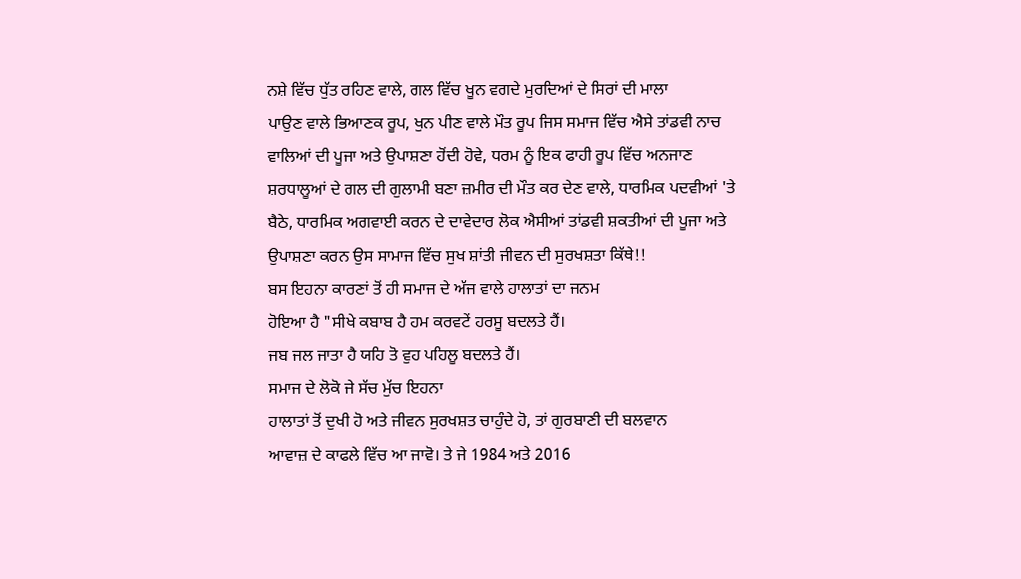ਨਸ਼ੇ ਵਿੱਚ ਧੁੱਤ ਰਹਿਣ ਵਾਲੇ, ਗਲ ਵਿੱਚ ਖੂਨ ਵਗਦੇ ਮੁਰਦਿਆਂ ਦੇ ਸਿਰਾਂ ਦੀ ਮਾਲਾ
ਪਾਉਣ ਵਾਲੇ ਭਿਆਣਕ ਰੂਪ, ਖੁਨ ਪੀਣ ਵਾਲੇ ਮੌਤ ਰੂਪ ਜਿਸ ਸਮਾਜ ਵਿੱਚ ਐਸੇ ਤਾਂਡਵੀ ਨਾਚ
ਵਾਲਿਆਂ ਦੀ ਪੂਜਾ ਅਤੇ ਉਪਾਸ਼ਣਾ ਹੋਂਦੀ ਹੋਵੇ, ਧਰਮ ਨੂੰ ਇਕ ਫਾਹੀ ਰੂਪ ਵਿੱਚ ਅਨਜਾਣ
ਸ਼ਰਧਾਲੂਆਂ ਦੇ ਗਲ ਦੀ ਗੁਲਾਮੀ ਬਣਾ ਜ਼ਮੀਰ ਦੀ ਮੌਤ ਕਰ ਦੇਣ ਵਾਲੇ, ਧਾਰਮਿਕ ਪਦਵੀਆਂ 'ਤੇ
ਬੈਠੇ, ਧਾਰਮਿਕ ਅਗਵਾਈ ਕਰਨ ਦੇ ਦਾਵੇਦਾਰ ਲੋਕ ਐਸੀਆਂ ਤਾਂਡਵੀ ਸ਼ਕਤੀਆਂ ਦੀ ਪੂਜਾ ਅਤੇ
ਉਪਾਸ਼ਣਾ ਕਰਨ ਉਸ ਸਾਮਾਜ ਵਿੱਚ ਸੁਖ ਸ਼ਾਂਤੀ ਜੀਵਨ ਦੀ ਸੁਰਖਸ਼ਤਾ ਕਿੱਥੇ!!
ਬਸ ਇਹਨਾ ਕਾਰਣਾਂ ਤੋਂ ਹੀ ਸਮਾਜ ਦੇ ਅੱਜ ਵਾਲੇ ਹਾਲਾਤਾਂ ਦਾ ਜਨਮ
ਹੋਇਆ ਹੈ "ਸੀਖੇ ਕਬਾਬ ਹੈ ਹਮ ਕਰਵਟੇਂ ਹਰਸੂ ਬਦਲਤੇ ਹੈਂ।
ਜਬ ਜਲ ਜਾਤਾ ਹੈ ਯਹਿ ਤੋ ਵੁਹ ਪਹਿਲੂ ਬਦਲਤੇ ਹੈਂ।
ਸਮਾਜ ਦੇ ਲੋਕੋ ਜੇ ਸੱਚ ਮੁੱਚ ਇਹਨਾ
ਹਾਲਾਤਾਂ ਤੋਂ ਦੁਖੀ ਹੋ ਅਤੇ ਜੀਵਨ ਸੁਰਖਸ਼ਤ ਚਾਹੁੰਦੇ ਹੋ, ਤਾਂ ਗੁਰਬਾਣੀ ਦੀ ਬਲਵਾਨ
ਆਵਾਜ਼ ਦੇ ਕਾਫਲੇ ਵਿੱਚ ਆ ਜਾਵੋ। ਤੇ ਜੇ 1984 ਅਤੇ 2016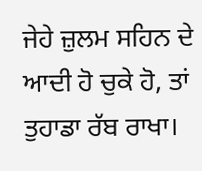ਜੇਹੇ ਜ਼ੁਲਮ ਸਹਿਨ ਦੇ
ਆਦੀ ਹੋ ਚੁਕੇ ਹੋ, ਤਾਂ ਤੁਹਾਡਾ ਰੱਬ ਰਾਖਾ।